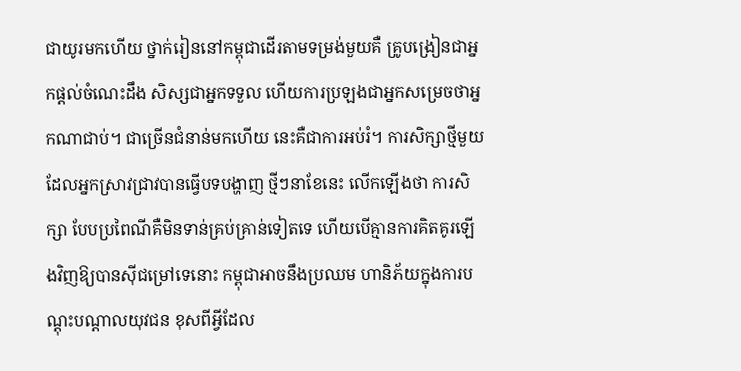ជាយូរមកហើយ ថ្នាក់រៀននៅកម្ពុជាដើរតាមទម្រង់មួយគឺ គ្រូបង្រៀនជាអ្នកផ្តល់ចំណេះដឹង សិស្សជាអ្នកទទួល ហើយការប្រឡងជាអ្នកសម្រេចថាអ្នកណាជាប់។ ជាច្រើនជំនាន់មកហើយ នេះគឺជាការអប់រំ។ ការសិក្សាថ្មីមួយ ដែលអ្នកស្រាវជ្រាវបានធ្វើបទបង្ហាញ ថ្មីៗនាខែនេះ លើកឡើងថា ការសិក្សា បែបប្រពៃណីគឺមិនទាន់គ្រប់គ្រាន់ទៀតទេ ហើយបើគ្មានការគិតគូរឡើងវិញឱ្យបានស៊ីជម្រៅទេនោះ កម្ពុជាអាចនឹងប្រឈម ហានិភ័យក្នុងការបណ្តុះបណ្តាលយុវជន ខុសពីអ្វីដែល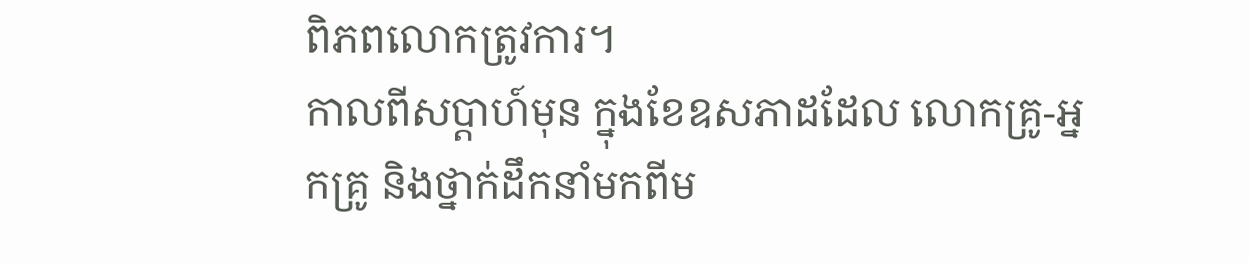ពិភពលោកត្រូវការ។
កាលពីសប្ដាហ៍មុន ក្នុងខែឧសភាដដែល លោកគ្រូ-អ្នកគ្រូ និងថ្នាក់ដឹកនាំមកពីម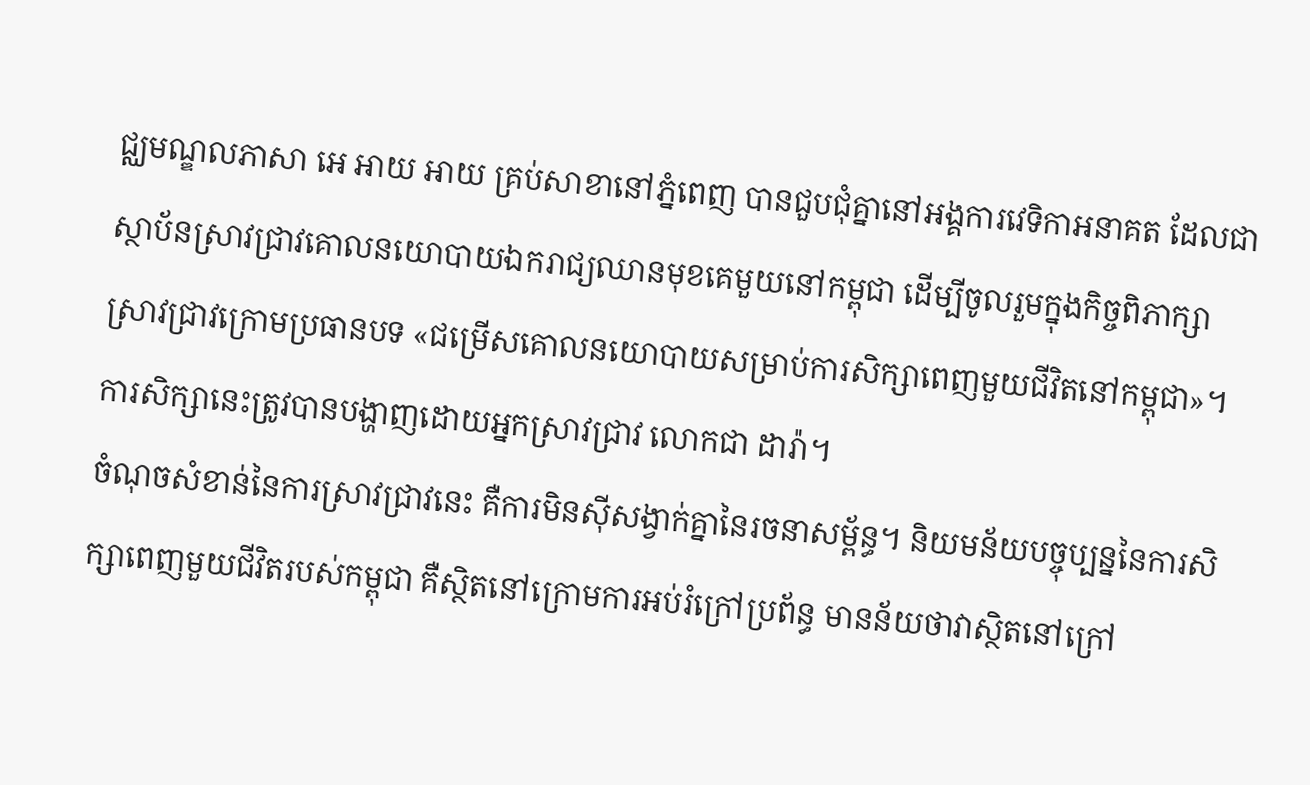ជ្ឈមណ្ឌលភាសា អេ អាយ អាយ គ្រប់សាខានៅភ្នំពេញ បានជួបជុំគ្នានៅអង្គការវេទិកាអនាគត ដែលជាស្ថាប័នស្រាវជ្រាវគោលនយោបាយឯករាជ្យឈានមុខគេមួយនៅកម្ពុជា ដើម្បីចូលរួមក្នុងកិច្ចពិភាក្សាស្រាវជ្រាវក្រោមប្រធានបទ «ជម្រើសគោលនយោបាយសម្រាប់ការសិក្សាពេញមួយជីវិតនៅកម្ពុជា»។ ការសិក្សានេះត្រូវបានបង្ហាញដោយអ្នកស្រាវជ្រាវ លោកជា ដារ៉ា។
ចំណុចសំខាន់នៃការស្រាវជ្រាវនេះ គឺការមិនស៊ីសង្វាក់គ្នានៃរចនាសម្ព័ន្ធ។ និយមន័យបច្ចុប្បន្ននៃការសិក្សាពេញមួយជីវិតរបស់កម្ពុជា គឺស្ថិតនៅក្រោមការអប់រំក្រៅប្រព័ន្ធ មានន័យថាវាស្ថិតនៅក្រៅ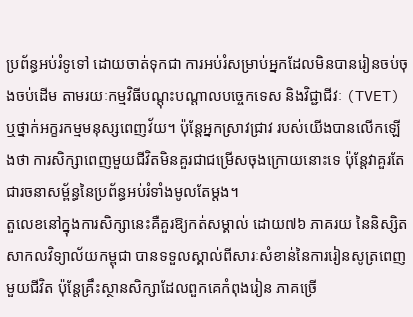ប្រព័ន្ធអប់រំទូទៅ ដោយចាត់ទុកជា ការអប់រំសម្រាប់អ្នកដែលមិនបានរៀនចប់ចុងចប់ដើម តាមរយៈកម្មវិធីបណ្តុះបណ្តាលបច្ចេកទេស និងវិជ្ជាជីវៈ (TVET) ឬថ្នាក់អក្ខរកម្មមនុស្សពេញវ័យ។ ប៉ុន្តែអ្នកស្រាវជ្រាវ របស់យើងបានលើកឡើងថា ការសិក្សាពេញមួយជីវិតមិនគួរជាជម្រើសចុងក្រោយនោះទេ ប៉ុន្តែវាគួរតែជារចនាសម្ព័ន្ធនៃប្រព័ន្ធអប់រំទាំងមូលតែម្តង។
តួលេខនៅក្នុងការសិក្សានេះគឺគួរឱ្យកត់សម្គាល់ ដោយ៧៦ ភាគរយ នៃនិស្សិតសាកលវិទ្យាល័យកម្ពុជា បានទទួលស្គាល់ពីសារៈសំខាន់នៃការរៀនសូត្រពេញមួយជីវិត ប៉ុន្តែគ្រឹះស្ថានសិក្សាដែលពួកគេកំពុងរៀន ភាគច្រើ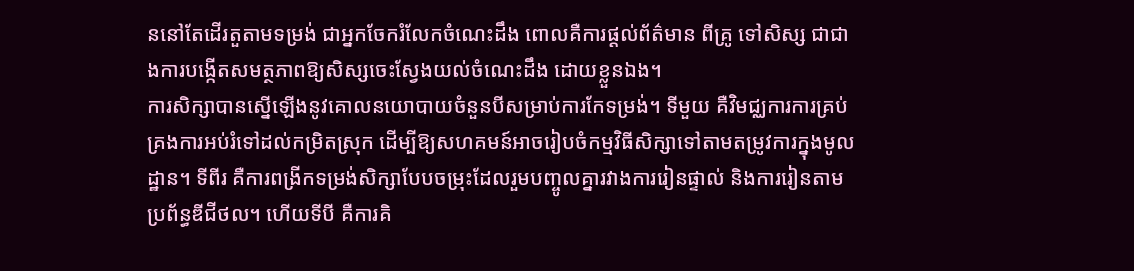ននៅតែដើរតួតាមទម្រង់ ជាអ្នកចែករំលែកចំណេះដឹង ពោលគឺការផ្ដល់ព័ត៌មាន ពីគ្រូ ទៅសិស្ស ជាជាងការបង្កើតសមត្ថភាពឱ្យសិស្សចេះស្វែងយល់ចំណេះដឹង ដោយខ្លួនឯង។
ការសិក្សាបានស្នើឡើងនូវគោលនយោបាយចំនួនបីសម្រាប់ការកែទម្រង់។ ទីមួយ គឺវិមជ្ឈការការគ្រប់គ្រងការអប់រំទៅដល់កម្រិតស្រុក ដើម្បីឱ្យសហគមន៍អាចរៀបចំកម្មវិធីសិក្សាទៅតាមតម្រូវការក្នុងមូលដ្ឋាន។ ទីពីរ គឺការពង្រីកទម្រង់សិក្សាបែបចម្រុះដែលរួមបញ្ចូលគ្នារវាងការរៀនផ្ទាល់ និងការរៀនតាមប្រព័ន្ធឌីជីថល។ ហើយទីបី គឺការគិ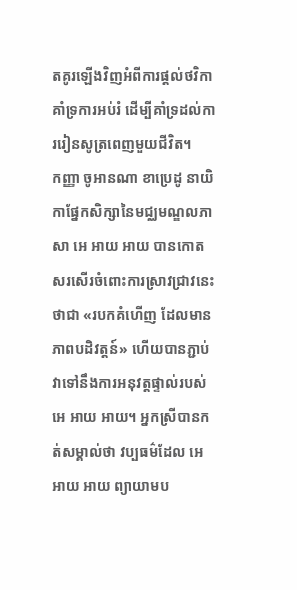តគូរឡើងវិញអំពីការផ្តល់ថវិកាគាំទ្រការអប់រំ ដើម្បីគាំទ្រដល់ការរៀនសូត្រពេញមួយជីវិត។
កញ្ញា ចូអានណា ខាប្រេដូ នាយិកាផ្នែកសិក្សានៃមជ្ឈមណ្ឌលភាសា អេ អាយ អាយ បានកោតសរសើរចំពោះការស្រាវជ្រាវនេះថាជា «របកគំហើញ ដែលមានភាពបដិវត្តន៍» ហើយបានភ្ជាប់វាទៅនឹងការអនុវត្តផ្ទាល់របស់ អេ អាយ អាយ។ អ្នកស្រីបានកត់សម្គាល់ថា វប្បធម៌ដែល អេ អាយ អាយ ព្យាយាមប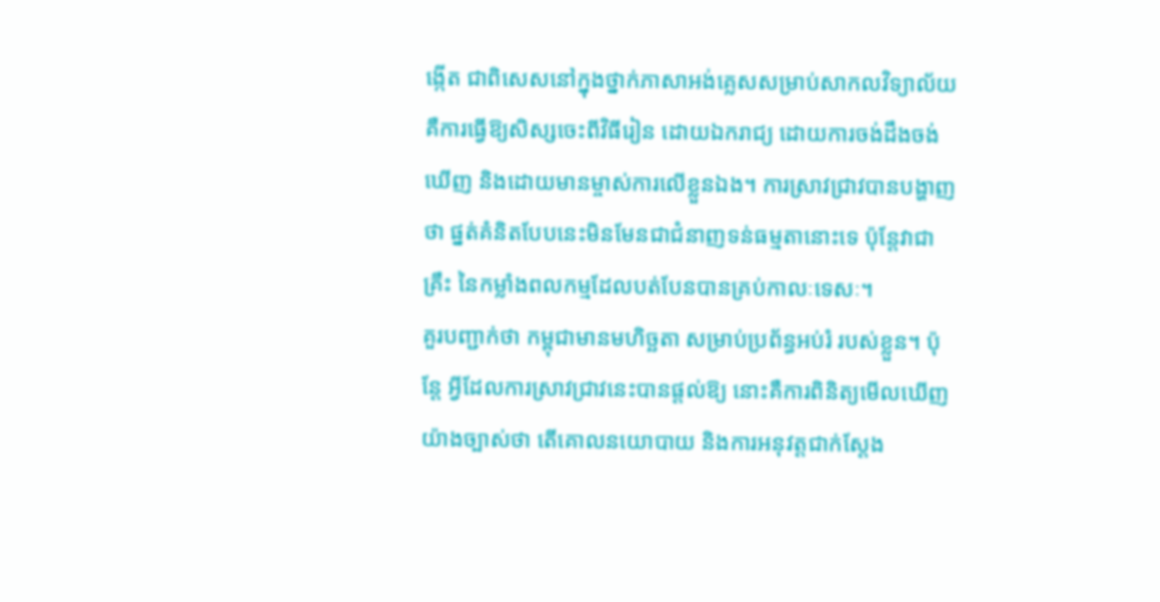ង្កើត ជាពិសេសនៅក្នុងថ្នាក់ភាសាអង់គ្លេសសម្រាប់សាកលវិទ្យាល័យ គឺការធ្វើឱ្យសិស្សចេះពីវិធីរៀន ដោយឯករាជ្យ ដោយការចង់ដឹងចង់ឃើញ និងដោយមានម្ចាស់ការលើខ្លួនឯង។ ការស្រាវជ្រាវបានបង្ហាញថា ផ្នត់គំនិតបែបនេះមិនមែនជាជំនាញទន់ធម្មតានោះទេ ប៉ុន្តែវាជាគ្រឹះ នៃកម្លាំងពលកម្មដែលបត់បែនបានគ្រប់កាលៈទេសៈ។
គួរបញ្ជាក់ថា កម្ពុជាមានមហិច្ឆតា សម្រាប់ប្រព័ន្ធអប់រំ របស់ខ្លួន។ ប៉ុន្តែ អ្វីដែលការស្រាវជ្រាវនេះបានផ្តល់ឱ្យ នោះគឺការពិនិត្យមើលឃើញយ៉ាងច្បាស់ថា តើគោលនយោបាយ និងការអនុវត្តជាក់ស្តែង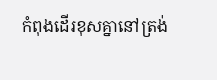កំពុងដើរខុសគ្នានៅត្រង់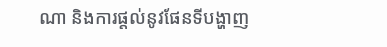ណា និងការផ្តល់នូវផែនទីបង្ហាញ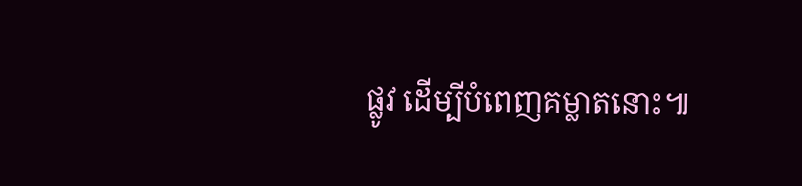ផ្លូវ ដើម្បីបំពេញគម្លាតនោះ៕